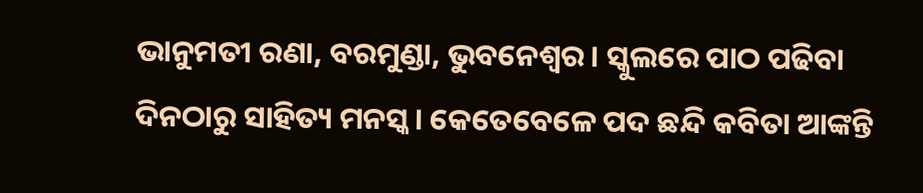ଭାନୁମତୀ ରଣା, ବରମୁଣ୍ଡା, ଭୁବନେଶ୍ୱର। ସ୍କୁଲରେ ପାଠ ପଢିବା ଦିନଠାରୁ ସାହିତ୍ୟ ମନସ୍କ। କେତେବେଳେ ପଦ ଛନ୍ଦି କବିତା ଆଙ୍କନ୍ତି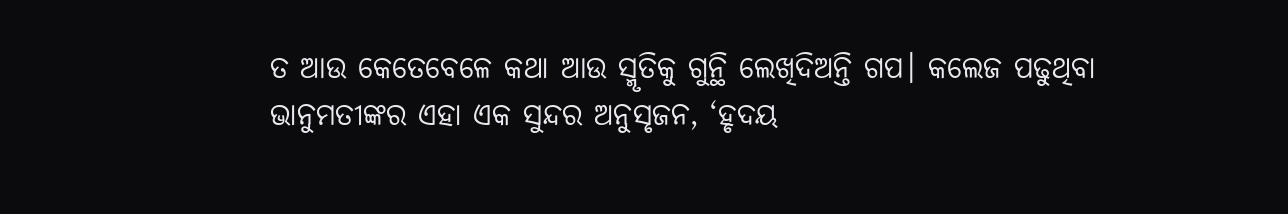ତ ଆଉ କେତେବେଳେ କଥା ଆଉ ସ୍ମୃତିକୁ ଗୁନ୍ଥି ଲେଖିଦିଅନ୍ତି ଗପ। କଲେଜ ପଢୁଥିବା ଭାନୁମତୀଙ୍କର ଏହା ଏକ ସୁନ୍ଦର ଅନୁସୃଜନ, ‘ହୃଦୟ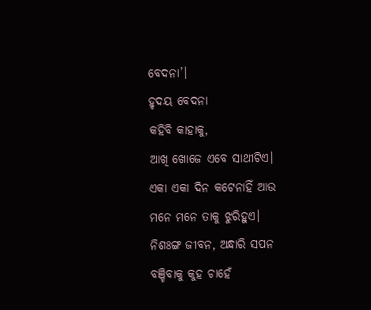ବେଦନା’।
ହୃଦୟ ବେଦନା
କହିବି କାହାକୁ,
ଆଖି ଖୋଜେ ଏବେ ସାଥୀଟିଏ।
ଏକା ଏକା ଦିନ କଟେନାହିଁ ଆଉ
ମନେ ମନେ ତାକୁ ଝୁରିହୁଏ।
ନିଶଃଙ୍ଗ ଜୀବନ, ଅନ୍ଧାରି ସପନ
ବଞ୍ଚିବାକୁ କୁହ ଚାହେଁ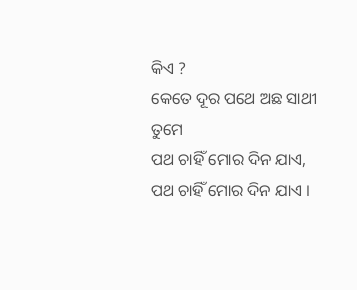କିଏ ?
କେତେ ଦୂର ପଥେ ଅଛ ସାଥୀ ତୁମେ
ପଥ ଚାହିଁ ମୋର ଦିନ ଯାଏ,
ପଥ ଚାହିଁ ମୋର ଦିନ ଯାଏ ।